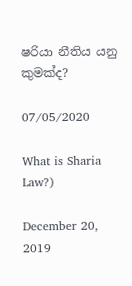ෂරියා නීතිය යනු කුමක්ද?

07/05/2020

What is Sharia Law?)

December 20, 2019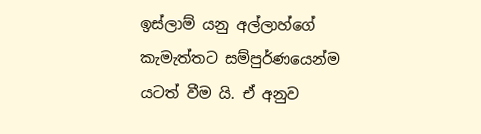ඉස්ලාම් යනු අල්ලාහ්ගේ කැමැත්තට සම්පුර්ණයෙන්ම යටත් වීම යි. ඒ අනුව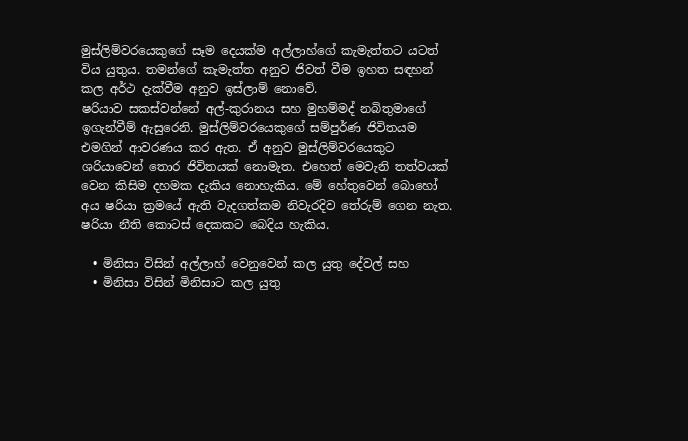මුස්ලිම්වරයෙකුගේ සෑම දෙයක්ම අල්ලාහ්ගේ කැමැත්තට යටත් විය යුතුය. තමන්ගේ කැමැත්ත අනුව ජිවත් වීම ඉහත සඳහන් කල අර්ථ දැක්වීම අනුව ඉස්ලාම් නොවේ.
ෂරියාව සකස්වන්නේ අල්-කුරානය සහ මුහම්මද් නබිතුමාගේ ඉගැන්වීම් ඇසුරෙනි. මුස්ලිම්වරයෙකුගේ සම්පුර්ණ ජිවිතයම එමගින් ආවරණය කර ඇත. ඒ අනුව මුස්ලිම්වරයෙකුට ශරියාවෙන් තොර ජිවිතයක් නොමැත. එහෙත් මෙවැනි තත්වයක් වෙන කිසිම දහමක දැකිය නොහැකිය. මේ හේතුවෙන් බොහෝ අය ෂරියා ක්‍රමයේ ඇති වැදගත්කම නිවැරදිව තේරුම් ගෙන නැත.
ෂරියා නීති කොටස් දෙකකට බෙදිය හැකිය.

  • මිනිසා විසින් අල්ලාහ් වෙනුවෙන් කල යුතු දේවල් සහ
  • මිනිසා විසින් මිනිසාට කල යුතු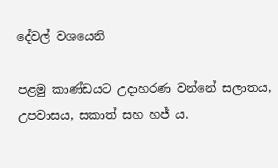දේවල් වශයෙනි

පළමු කාණ්ඩයට උදාහරණ වන්නේ සලාතය, උපවාසය, සකාත් සහ හජ් ය.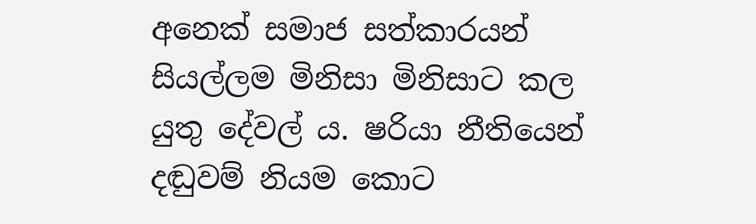අනෙක් සමාජ සත්කාරයන් සියල්ලම මිනිසා මිනිසාට කල යුතු දේවල් ය. ෂරියා නීතියෙන් දඬුවම් නියම කොට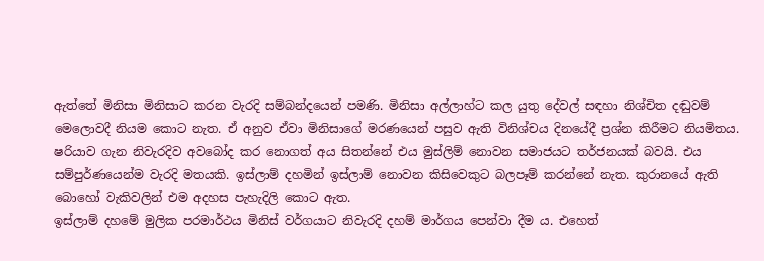ඇත්තේ මිනිසා මිනිසාට කරන වැරදි සම්බන්දයෙන් පමණි. මිනිසා අල්ලාහ්ට කල යුතු දේවල් සඳහා නිශ්චිත දඬුවම් මෙලොවදී නියම කොට නැත. ඒ අනුව ඒවා මිනිසාගේ මරණයෙන් පසුව ඇති විනිශ්චය දිනයේදී ප්‍රශ්න කිරීමට නියමිතය.
ෂරියාව ගැන නිවැරදිව අවබෝද කර නොගත් අය සිතන්නේ එය මුස්ලිම් නොවන සමාජයට තර්ජනයක් බවයි. එය සම්පුර්ණයෙන්ම වැරදි මතයකි. ඉස්ලාම් දහමින් ඉස්ලාම් නොවන කිසිවෙකුට බලපෑම් කරන්නේ නැත. කුරානයේ ඇති බොහෝ වැකිවලින් එම අදහස පැහැදිලි කොට ඇත.
ඉස්ලාම් දහමේ මුලික පරමාර්ථය මිනිස් වර්ගයාට නිවැරදි දහම් මාර්ගය පෙන්වා දීම ය. එහෙත්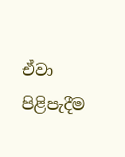ඒවා පිළිපැදීම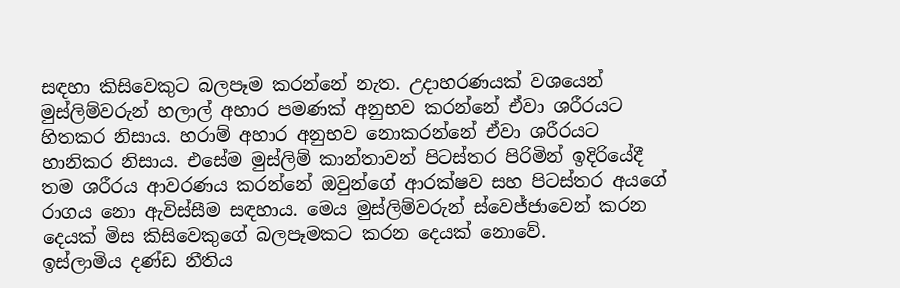සඳහා කිසිවෙකුට බලපෑම කරන්නේ නැත. උදාහරණයක් වශයෙන් මුස්ලිම්වරුන් හලාල් අහාර පමණක් අනුභව කරන්නේ ඒවා ශරීරයට හිතකර නිසාය. හරාම් අහාර අනුභව නොකරන්නේ ඒවා ශරීරයට හානිකර නිසාය. එසේම මුස්ලිම් කාන්තාවන් පිටස්තර පිරිමින් ඉදිරියේදී තම ශරීරය ආවරණය කරන්නේ ඔවුන්ගේ ආරක්ෂව සහ පිටස්තර අයගේ රාගය නො ඇවිස්සීම සඳහාය. මෙය මුස්ලිම්වරුන් ස්වෙජ්ජාවෙන් කරන දෙයක් මිස කිසිවෙකුගේ බලපෑමකට කරන දෙයක් නොවේ.
ඉස්ලාමිය දණ්ඩ නීතිය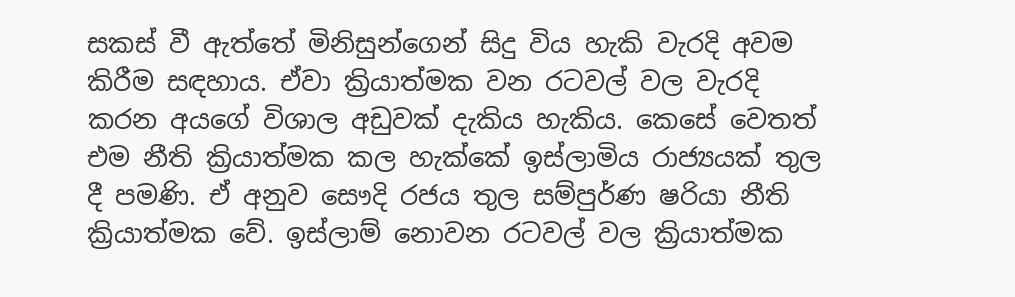සකස් වී ඇත්තේ මිනිසුන්ගෙන් සිදු විය හැකි වැරදි අවම කිරීම සඳහාය. ඒවා ක්‍රියාත්මක වන රටවල් වල වැරදි කරන අයගේ විශාල අඩුවක් දැකිය හැකිය. කෙසේ වෙතත් එම නීති ක්‍රියාත්මක කල හැක්කේ ඉස්ලාමිය රාජ්‍යයක් තුල දී පමණි. ඒ අනුව සෞදි රජය තුල සම්පුර්ණ ෂරියා නීති ක්‍රියාත්මක වේ. ඉස්ලාම් නොවන රටවල් වල ක්‍රියාත්මක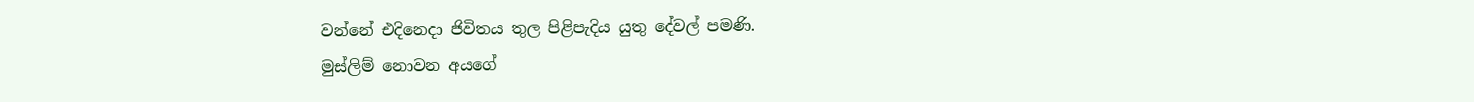වන්නේ එදිනෙදා ජිවිතය තුල පිළිපැදිය යුතු දේවල් පමණි.
මුස්ලිම් නොවන අයගේ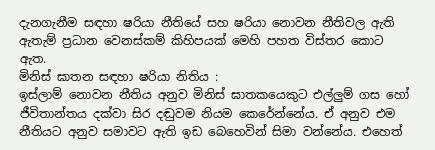දැනගැනීම සඳහා ෂරියා නීතියේ සහ ෂරියා නොවන නීතිවල ඇති ඇතැම් ප්‍රධාන වෙනස්කම් කිහිපයක් මෙහි පහත විස්තර කොට ඇත.
මිනිස් ඝාතන සඳහා ෂරියා නිතිය :
ඉස්ලාම් නොවන නීතිය අනුව මිනිස් ඝාතකයෙකුට එල්ලුම් ගස හෝ ජීවිතාන්තය දක්වා සිර දඬුවම නියම කෙරේන්නේය. ඒ අනුව එම නීතියට අනුව සමාවට ඇති ඉඩ බෙහෙවින් සිමා වන්නේය. එහෙත්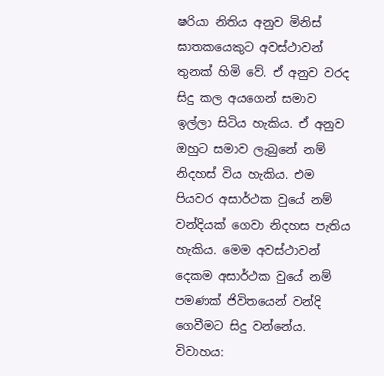ෂරියා නිතිය අනුව මිනිස් ඝාතකයෙකුට අවස්ථාවන් තුනක් හිමි වේ. ඒ අනුව වරද සිදු කල අයගෙන් සමාව ඉල්ලා සිටිය හැකිය. ඒ අනුව ඔහුට සමාව ලැබුනේ නම් නිදහස් විය හැකිය. එම පියවර අසාර්ථක වුයේ නම් වන්දියක් ගෙවා නිදහස පැතිය හැකිය. මෙම අවස්ථාවන් දෙකම අසාර්ථක වුයේ නම් පමණක් ජිවිතයෙන් වන්දි ගෙවීමට සිදු වන්නේය.
විවාහය: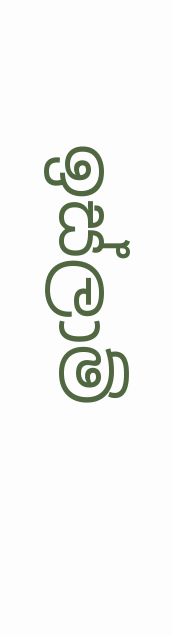ඉස්ලාම්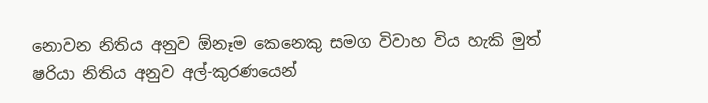නොවන නිතිය අනුව ඕනෑම කෙනෙකු සමග විවාහ විය හැකි මුත් ෂරියා නිතිය අනුව අල්-කුරණයෙන්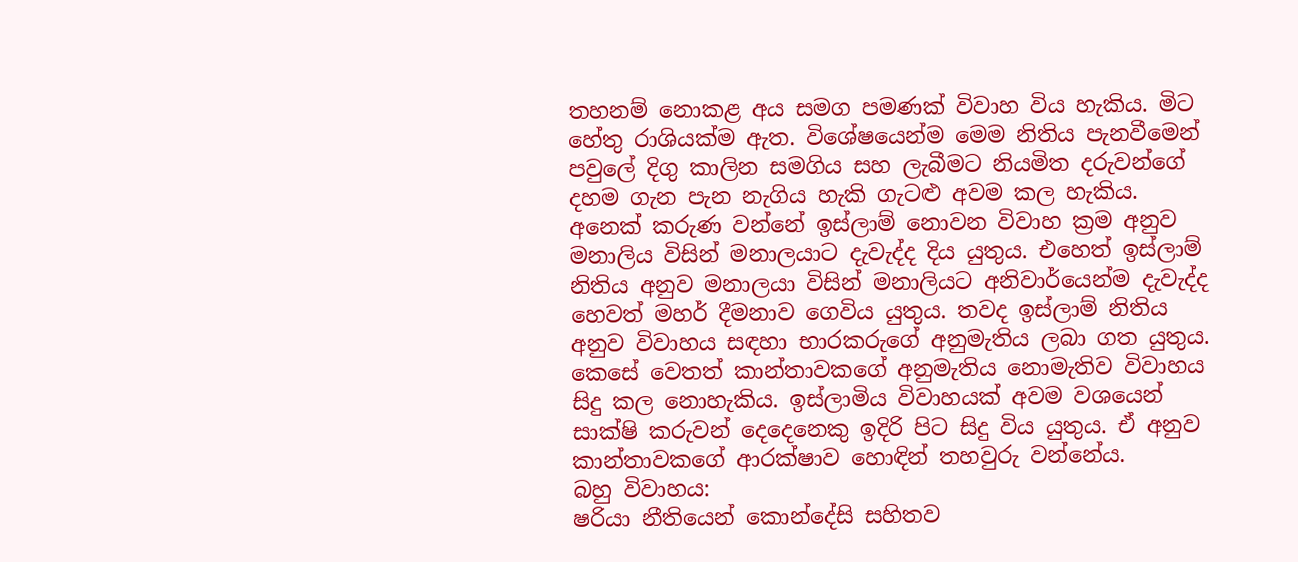තහනම් නොකළ අය සමග පමණක් විවාහ විය හැකිය. මිට හේතු රාශියක්ම ඇත. විශේෂයෙන්ම මෙම නිතිය පැනවීමෙන් පවුලේ දිගු කාලින සමගිය සහ ලැබීමට නියමිත දරුවන්ගේ දහම ගැන පැන නැගිය හැකි ගැටළු අවම කල හැකිය. අනෙක් කරුණ වන්නේ ඉස්ලාම් නොවන විවාහ ක්‍රම අනුව මනාලිය විසින් මනාලයාට දැවැද්ද දිය යුතුය. එහෙත් ඉස්ලාම් නිතිය අනුව මනාලයා විසින් මනාලියට අනිවාර්යෙන්ම දැවැද්ද හෙවත් මහර් දීමනාව ගෙවිය යුතුය. තවද ඉස්ලාම් නිතිය අනුව විවාහය සඳහා භාරකරුගේ අනුමැතිය ලබා ගත යුතුය. කෙසේ වෙතත් කාන්තාවකගේ අනුමැතිය නොමැතිව විවාහය සිදු කල නොහැකිය. ඉස්ලාමිය විවාහයක් අවම වශයෙන් සාක්ෂි කරුවන් දෙදෙනෙකු ඉදිරි පිට සිදු විය යුතුය. ඒ අනුව කාන්තාවකගේ ආරක්ෂාව හොඳින් තහවුරු වන්නේය.
බහු විවාහය:
ෂරියා නීතියෙන් කොන්දේසි සහිතව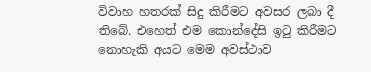විවාහ හතරක් සිදු කිරීමට අවසර ලබා දී තිබේ. එහෙත් එම කොන්දේසි ඉටු කිරීමට නොහැකි අයට මෙම අවස්ථාව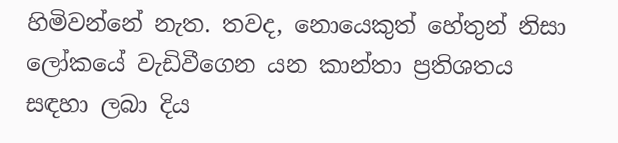හිමිවන්නේ නැත. තවද, නොයෙකුත් හේතුන් නිසා ලෝකයේ වැඩිවීගෙන යන කාන්තා ප්‍රතිශතය සඳහා ලබා දිය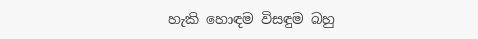හැකි හොඳම විසඳුම බහු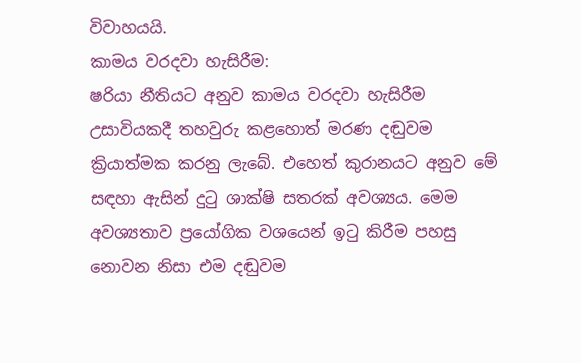විවාහයයි.
කාමය වරදවා හැසිරීම:
ෂරියා නීතියට අනුව කාමය වරදවා හැසිරීම උසාවියකදී තහවුරු කළහොත් මරණ දඬුවම ක්‍රියාත්මක කරනු ලැබේ. එහෙත් කුරානයට අනුව මේ සඳහා ඇසින් දුටු ශාක්ෂි සතරක් අවශ්‍යය. මෙම අවශ්‍යතාව ප්‍රයෝගික වශයෙන් ඉටු කිරීම පහසු නොවන නිසා එම දඬුවම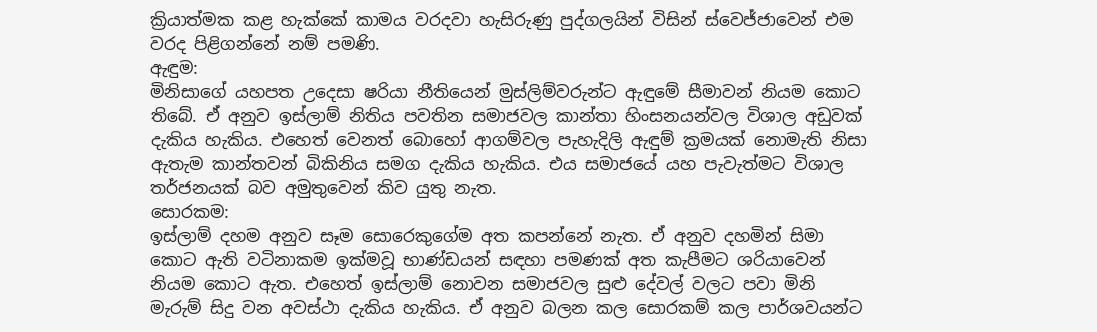ක්‍රියාත්මක කළ හැක්කේ කාමය වරදවා හැසිරුණු පුද්ගලයින් විසින් ස්වෙජ්ජාවෙන් එම වරද පිළිගන්නේ නම් පමණි.
ඇඳුම:
මිනිසාගේ යහපත උදෙසා ෂරියා නීතියෙන් මුස්ලිම්වරුන්ට ඇඳුමේ සීමාවන් නියම කොට තිබේ. ඒ අනුව ඉස්ලාම් නිතිය පවතින සමාජවල කාන්තා හිංසනයන්වල විශාල අඩුවක් දැකිය හැකිය. එහෙත් වෙනත් බොහෝ ආගම්වල පැහැදිලි ඇඳුම් ක්‍රමයක් නොමැති නිසා ඇතැම කාන්තවන් බිකිනිය සමග දැකිය හැකිය. එය සමාජයේ යහ පැවැත්මට විශාල තර්ජනයක් බව අමුතුවෙන් කිව යුතු නැත.
සොරකම:
ඉස්ලාම් දහම අනුව සෑම සොරෙකුගේම අත කපන්නේ නැත. ඒ අනුව දහමින් සිමා කොට ඇති වටිනාකම ඉක්මවූ භාණ්ඩයන් සඳහා පමණක් අත කැපීමට ශරියාවෙන් නියම කොට ඇත. එහෙත් ඉස්ලාම් නොවන සමාජවල සුළු දේවල් වලට පවා මිනි මැරුම් සිදු වන අවස්ථා දැකිය හැකිය. ඒ අනුව බලන කල සොරකම් කල පාර්ශවයන්ට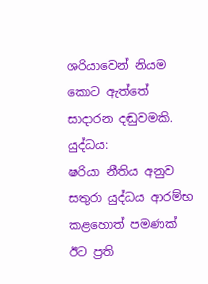ශරියාවෙන් නියම කොට ඇත්තේ සාදාරන දඬුවමකි.
යුද්ධය:
ෂරියා නීතිය අනුව සතුරා යුද්ධය ආරම්භ කළහොත් පමණක් ඊට ප්‍රති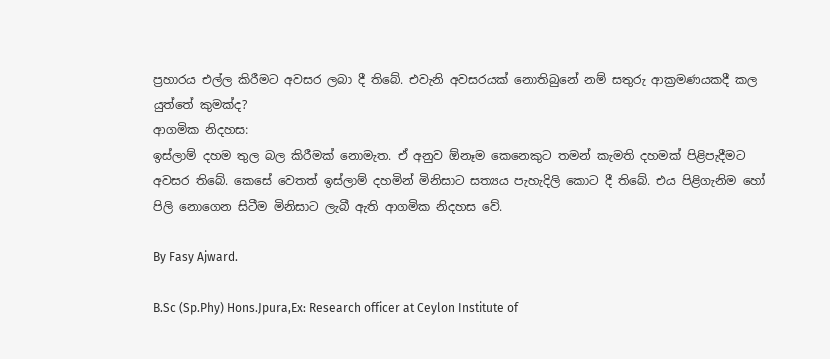ප්‍රහාරය එල්ල කිරීමට අවසර ලබා දී තිබේ. එවැනි අවසරයක් නොතිබුනේ නම් සතුරු ආක්‍රමණයකදී කල යුත්තේ කුමක්ද?
ආගමික නිදහස:
ඉස්ලාම් දහම තුල බල කිරීමක් නොමැත. ඒ අනුව ඕනෑම කෙනෙකුට තමන් කැමති දහමක් පිළිපැදීමට අවසර තිබේ. කෙසේ වෙතත් ඉස්ලාම් දහමින් මිනිසාට සත්‍යය පැහැදිලි කොට දී තිබේ. එය පිළිගැනිම හෝ පිලි නොගෙන සිටීම මිනිසාට ලැබී ඇති ආගමික නිදහස වේ.

By Fasy Ajward.

B.Sc (Sp.Phy) Hons.Jpura,Ex: Research officer at Ceylon Institute of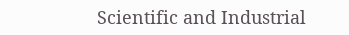Scientific and Industrial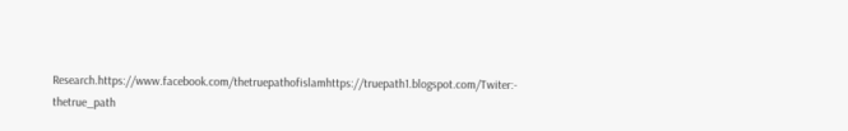Research.https://www.facebook.com/thetruepathofislamhttps://truepath1.blogspot.com/Twiter:- thetrue_path